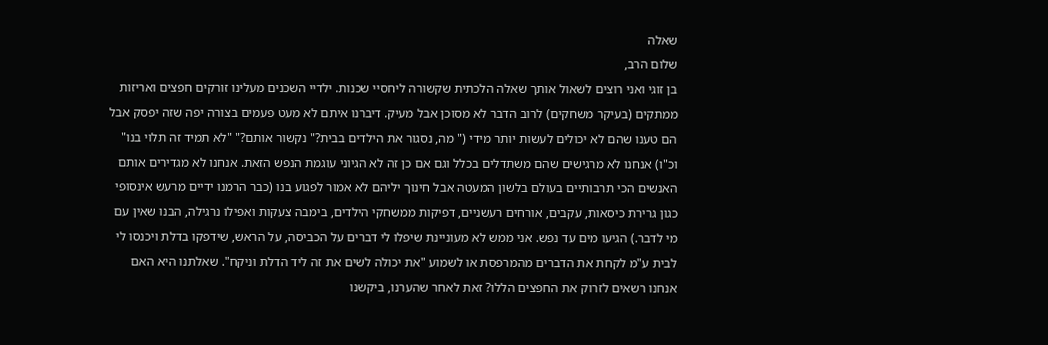שאלה
שלום הרב,
בן זוגי ואני רוצים לשאול אותך שאלה הלכתית שקשורה ליחסיי שכנות. ילדיי השכנים מעלינו זורקים חפצים ואריזות ממתקים (בעיקר משחקים) לרוב הדבר לא מסוכן אבל מעיק. דיברנו איתם לא מעט פעמים בצורה יפה שזה יפסק אבל הם טענו שהם לא יכולים לעשות יותר מידי (" מה, נסגור את הילדים בבית?" נקשור אותם?" "לא תמיד זה תלוי בנו" וכ"ו) אנחנו לא מרגישים שהם משתדלים בכלל וגם אם כן זה לא הגיוני עוגמת הנפש הזאת. אנחנו לא מגדירים אותם האנשים הכי תרבותיים בעולם בלשון המעטה אבל חינוך יליהם לא אמור לפגוע בנו (כבר הרמנו ידיים מרעש אינסופי כגון גרירת כיסאות, עקבים, אורחים רעשניים, דפיקות ממשחקי הילדים, בימבה צעקות ואפילו נרגילה, הבנו שאין עם מי לדבר.) הגיעו מים עד נפש. אני ממש לא מעוניינת שיפלו לי דברים על הכביסה, על הראש, שידפקו בדלת ויכנסו לי לבית ע"מ לקחת את הדברים מהמרפסת או לשמוע "את יכולה לשים את זה ליד הדלת וניקח". שאלתנו היא האם אנחנו רשאים לזרוק את החפצים הללו? זאת לאחר שהערנו, ביקשנו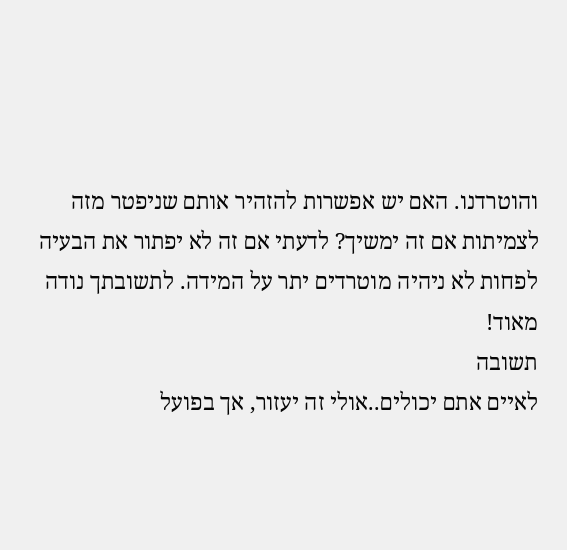והוטרדנו. האם יש אפשרות להזהיר אותם שניפטר מזה לצמיתות אם זה ימשיך? לדעתי אם זה לא יפתור את הבעיה לפחות לא ניהיה מוטרדים יתר על המידה. לתשובתך נודה מאוד!
תשובה
לאיים אתם יכולים..אולי זה יעזור, אך בפועל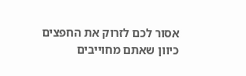אסור לכם לזרוק את החפצים כיוון שאתם מחוייבים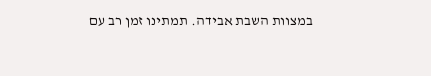במצוות השבת אבידה. תמתינו זמן רב עם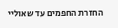החזרת החפמים עד שאוליי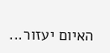האיום יעזור...